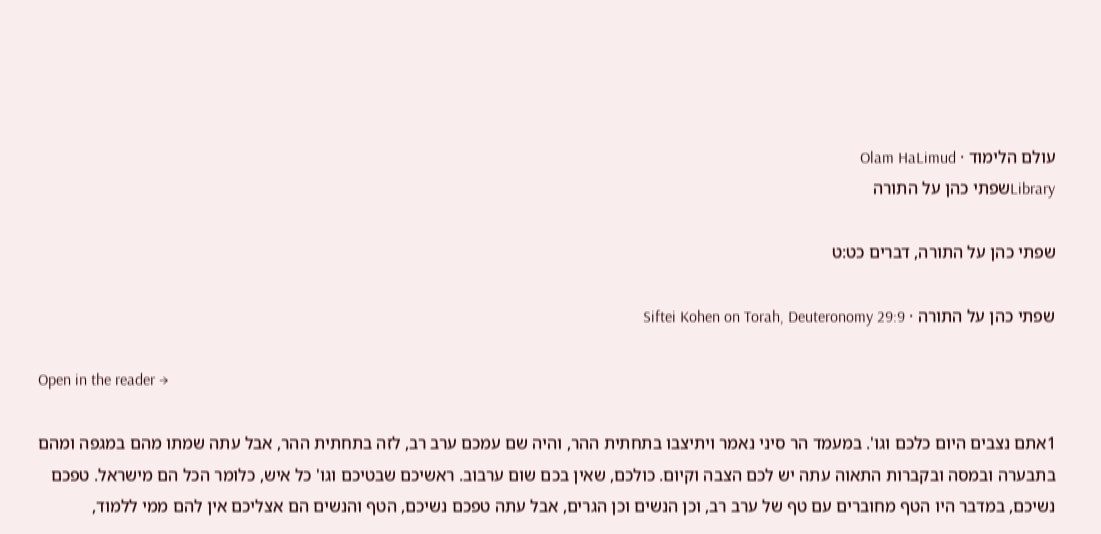עולם הלימוד · Olam HaLimud
Libraryשפתי כהן על התורה

שפתי כהן על התורה, דברים כט:ט

שפתי כהן על התורה · Siftei Kohen on Torah, Deuteronomy 29:9

Open in the reader →

1אתם נצבים היום כלכם וגו'. במעמד הר סיני נאמר ויתיצבו בתחתית ההר, והיה שם עמכם ערב רב, לזה בתחתית ההר, אבל עתה שמתו מהם במגפה ומהם בתבערה ובמסה ובקברות התאוה עתה יש לכם הצבה וקיום. כולכם, שאין בכם שום ערבוב. ראשיכם שבטיכם וגו' כל איש, כלומר הכל הם מישראל. טפכם נשיכם, במדבר היו הטף מחוברים עם טף של ערב רב, וכן הנשים וכן הגרים, אבל עתה טפכם נשיכם, הטף והנשים הם אצליכם אין להם ממי ללמוד,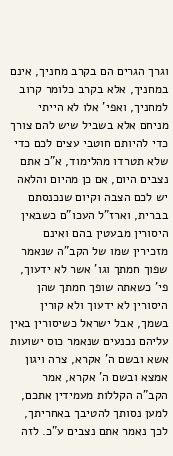וגרך הגרים הם בקרב מחניך, אינם במחניך, אלא בקרב כלומר קרוב למחניך, ואפי' אלו לא הייתי מניחם אלא בשביל שיש להם צורך כדי להיותם חוטבי עצים לכם כדי שלא תטרדו מהלימוד, א"כ אתם נצבים היום, אם כן מהיום והלאה יש לכם הצבה וקיום שנכנסתם בברית, וארז"ל העכו"ם כשבאין היסורין מבעטין בהם ואינם מזכירין שמו של הקב"ה שנאמר שפוך חמתך וגו' אשר לא ידעוך, פי' כשאתה שופך חמתך שהן היסורין לא ידעוך ולא קורין בשמך, אבל ישראל כשיסורין באין עליהם נכנעים שנאמר כוס ישועות אשא ובשם ה' אקרא, צרה ויגון אמצא ובשם ה' אקרא, אמר הקב"ה הקללות מעמידין אתכם, למען נסותך להטיבך באחריתך, לכך נאמר אתם נצבים ע"כ. לזה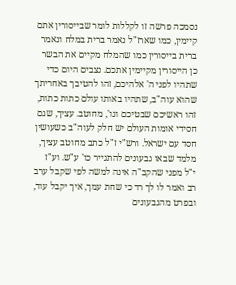נסמכה פרשה זו לקללות לומר שבייסורין אתם קיימין, כמו שארז"ל נאמר ברית במלח ונאמר ברית בייסורין כמו שהמלח מקיים את הבשר כן הייסורין מקיימין אתכם. נצבים היום כדי שתהיו לפני ה' אלהיכם, זהו להטיבך באחריתך שהוא עוה"ב, שתהיו באותו עולם כתות כתות, זהו ראשיכם שבטיכם וגו', מחוטב. עציך, שגם חסידי אומות העולם יש חלק לעוה"ב כשעושין חסד עם ישראל. ורש"י ז"ל כתב מחוטב עציך, מלמד שבאו גבעונים להתגייר כו' ע"ש. וע"ז י"ל מפני שהקב"ה אינה למשה לפי שקבל ערב רב ואמר לו לך רד כי שחת עמך, איך יקבל עוד, ובפרט מהגבעונים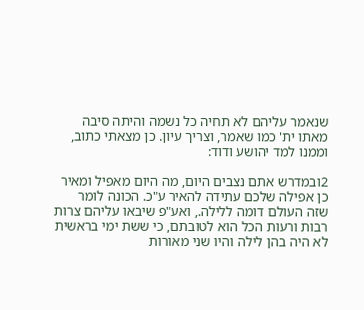שנאמר עליהם לא תחיה כל נשמה והיתה סיבה מאתו ית' כמו שאמר, וצריך עיון. כן מצאתי כתוב, וממנו למד יהושע ודוד:

2ובמדרש אתם נצבים היום, מה היום מאפיל ומאיר כן אפילה שלכם עתידה להאיר ע"כ. הכונה לומר שזה העולם דומה ללילה., ואע"פ שיבאו עליהם צרות רבות ורעות הכל הוא לטובתם, כי ששת ימי בראשית לא היה בהן לילה והיו שני מאורות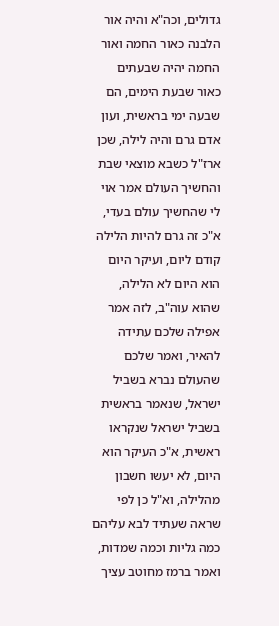גדולים, וכה"א והיה אור הלבנה כאור החמה ואור החמה יהיה שבעתים כאור שבעת הימים, הם שבעה ימי בראשית, ועון אדם גרם והיה לילה, שכן ארז"ל כשבא מוצאי שבת והחשיך העולם אמר אוי לי שהחשיך עולם בעדי, א"כ זה גרם להיות הלילה קודם ליום, ועיקר היום הוא היום לא הלילה, שהוא עוה"ב, לזה אמר אפילה שלכם עתידה להאיר, ואמר שלכם שהעולם נברא בשביל ישראל, שנאמר בראשית בשביל ישראל שנקראו ראשית, א"כ העיקר הוא היום, לא יעשו חשבון מהלילה, וא"ל כן לפי שראה שעתיד לבא עליהם כמה גליות וכמה שמדות, ואמר ברמז מחוטב עציך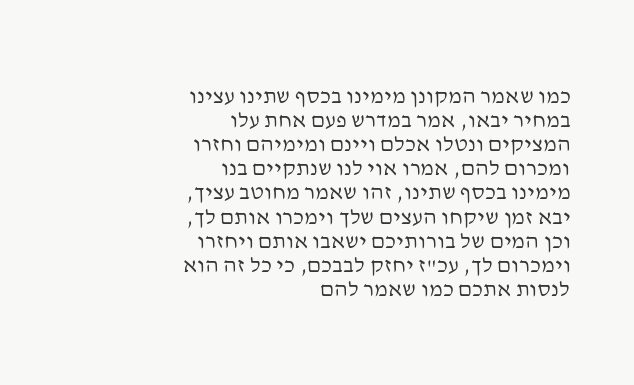כמו שאמר המקונן מימינו בכסף שתינו עצינו במחיר יבאו, אמר במדרש פעם אחת עלו המציקים ונטלו אכלם ויינם ומימיהם וחזרו ומכרום להם, אמרו אוי לנו שנתקיים בנו מימינו בכסף שתינו, זהו שאמר מחוטב עציך, יבא זמן שיקחו העצים שלך וימכרו אותם לך, וכן המים של בורותיכם ישאבו אותם ויחזרו וימכרום לך, עכ"ז יחזק לבבכם, כי כל זה הוא לנסות אתכם כמו שאמר להם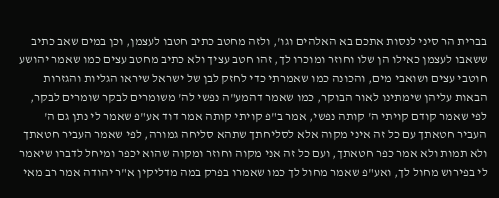בברית הר סיני לנסות אתכם בא האלהים וגו', ולזה מחטב כתיב חטבו לעצמן, וכן במים שאב כתיב ששאבו לעצמן כאילו הן שלו וחוזר ומוכרו לך, זהו חטב עציך ולא כתיב מחטב עצים כמו שאמר יהושע חוטבי עצים ושואבי מים, והכונה כמו שאמרתי כדי לחזק לבן של ישראל שיראו הגליות והגזרות הבאות עליהן שימתינו לאור הבוקר, כמו שאמר דהמע"ה נפשי לה' משומרים לבקר שומרים לבקר, לפי שאמר קודם קויתי ה' קותה נפשי, אמר ב"פ קויתי קותה אמר דוד אע"פ שאמר לי נתן גם ה' העביר חטאתך עם כל זה איני מקוה אלא לסליחתך שתהא סליחה גמורה, לפי שאמר העביר חטאתך ולא תמות ולא אמר כפר חטאתך, ועם כל זה אני מקוה וחוזר ומקוה שהוא יכפר ומיחל לדברו שיאמר לי בפירוש מחול לך, ואע"פ שאמר מחול לך כמו שאמרו בפרק במה מדליקין א"ר יהודה אמר רב מאי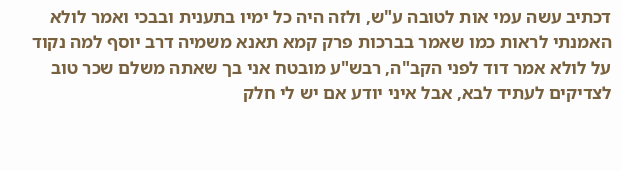דכתיב עשה עמי אות לטובה ע"ש, ולזה היה כל ימיו בתענית ובבכי ואמר לולא האמנתי לראות כמו שאמר בברכות פרק קמא תאנא משמיה דרב יוסף למה נקוד על לולא אמר דוד לפני הקב"ה, רבש"ע מובטח אני בך שאתה משלם שכר טוב לצדיקים לעתיד לבא, אבל איני יודע אם יש לי חלק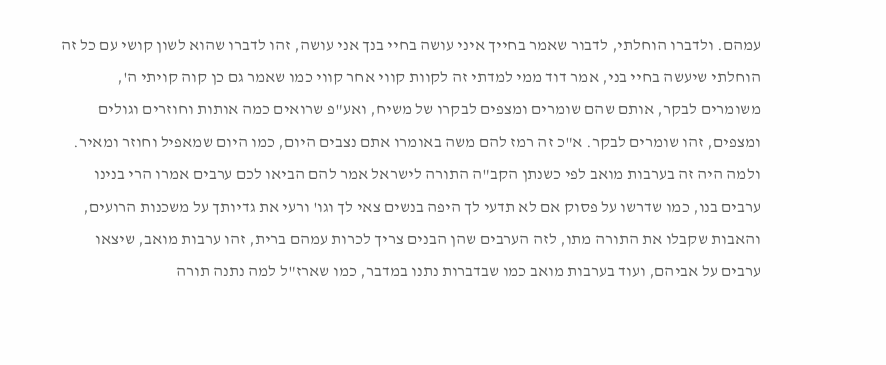עמהם. ולדברו הוחלתי, לדבור שאמר בחייך איני עושה בחיי בנך אני עושה, זהו לדברו שהוא לשון קושי עם כל זה הוחלתי שיעשה בחיי בני, אמר דוד ממי למדתי זה לקוות קווי אחר קווי כמו שאמר גם כן קוה קויתי ה', משומרים לבקר, אותם שהם שומרים ומצפים לבקרו של משיח, ואע"פ שרואים כמה אותות וחוזרים וגולים ומצפים, זהו שומרים לבקר. א"כ זה רמז להם משה באומרו אתם נצבים היום, כמו היום שמאפיל וחוזר ומאיר. ולמה היה זה בערבות מואב לפי כשנתן הקב"ה התורה לישראל אמר להם הביאו לכם ערבים אמרו הרי בנינו ערבים בנו, כמו שדרשו על פסוק אם לא תדעי לך היפה בנשים צאי לך וגו' ורעי את גדיותך על משכנות הרועים, והאבות שקבלו את התורה מתו, לזה הערבים שהן הבנים צריך לכרות עמהם ברית, זהו ערבות מואב, שיצאו ערבים על אביהם, ועוד בערבות מואב כמו שבדברות נתנו במדבר, כמו שארז"ל למה נתנה תורה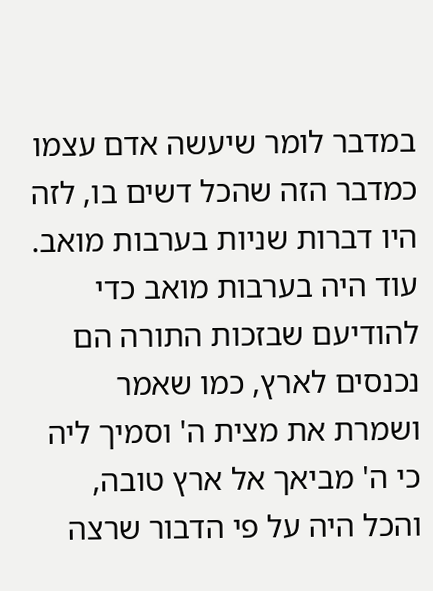במדבר לומר שיעשה אדם עצמו כמדבר הזה שהכל דשים בו, לזה היו דברות שניות בערבות מואב. עוד היה בערבות מואב כדי להודיעם שבזכות התורה הם נכנסים לארץ, כמו שאמר ושמרת את מצית ה' וסמיך ליה כי ה' מביאך אל ארץ טובה, והכל היה על פי הדבור שרצה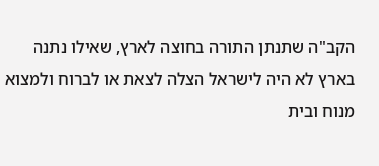הקב"ה שתנתן התורה בחוצה לארץ, שאילו נתנה בארץ לא היה לישראל הצלה לצאת או לברוח ולמצוא מנוח ובית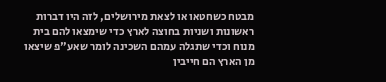מבטח כשחטאו או לצאת מירושלים, לזה היו דברות ראשונות ושניות בחוצה לארץ כדי שימצאו להם בית מנוח וכדי שתגלה עמהם השכינה לומר שאע"פ שיצאו מן הארץ הם חייבין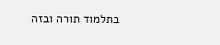בתלמוד תורה ובזה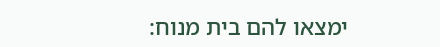ימצאו להם בית מנוח: